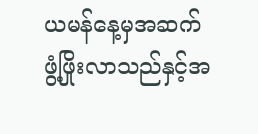ယမန်နေ့မှအဆက်
ဖွံ့ဖြိုးလာသည်နှင့်အ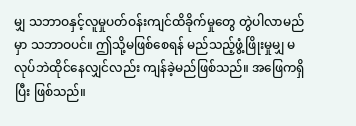မျှ သဘာဝနှင့်လူမှုပတ်ဝန်းကျင်ထိခိုက်မှုတွေ တွဲပါလာမည်မှာ သဘာဝပင်။ ဤသို့မဖြစ်စေရန် မည်သည့်ဖွံ့ဖြိုးမှုမျှ မလုပ်ဘဲထိုင်နေလျှင်လည်း ကျန်ခဲ့မည်ဖြစ်သည်။ အဖြေကရှိပြီး ဖြစ်သည်။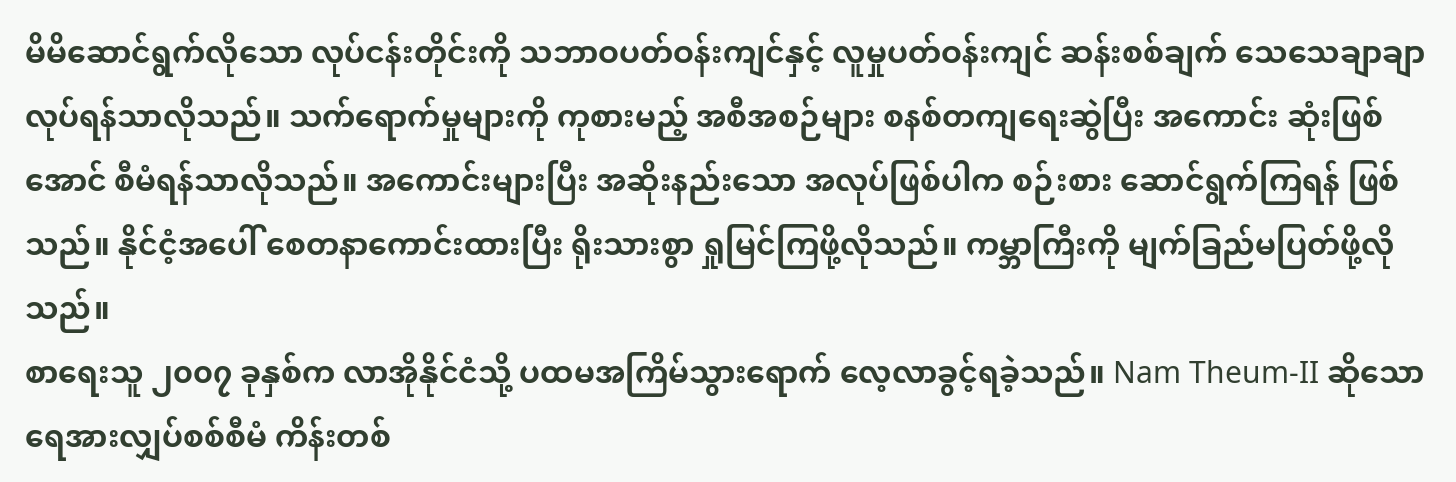မိမိဆောင်ရွက်လိုသော လုပ်ငန်းတိုင်းကို သဘာဝပတ်ဝန်းကျင်နှင့် လူမှုပတ်ဝန်းကျင် ဆန်းစစ်ချက် သေသေချာချာလုပ်ရန်သာလိုသည်။ သက်ရောက်မှုများကို ကုစားမည့် အစီအစဉ်များ စနစ်တကျရေးဆွဲပြီး အကောင်း ဆုံးဖြစ်အောင် စီမံရန်သာလိုသည်။ အကောင်းများပြီး အဆိုးနည်းသော အလုပ်ဖြစ်ပါက စဉ်းစား ဆောင်ရွက်ကြရန် ဖြစ်သည်။ နိုင်ငံ့အပေါ် စေတနာကောင်းထားပြီး ရိုးသားစွာ ရှုမြင်ကြဖို့လိုသည်။ ကမ္ဘာကြီးကို မျက်ခြည်မပြတ်ဖို့လိုသည်။
စာရေးသူ ၂၀၀၇ ခုနှစ်က လာအိုနိုင်ငံသို့ ပထမအကြိမ်သွားရောက် လေ့လာခွင့်ရခဲ့သည်။ Nam Theum-II ဆိုသော ရေအားလျှပ်စစ်စီမံ ကိန်းတစ်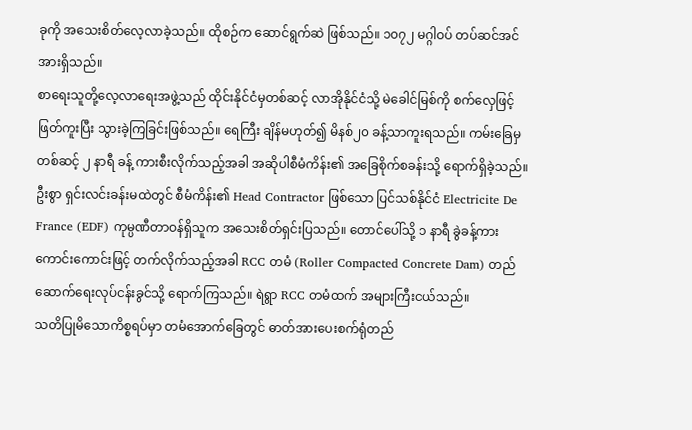ခုကို အသေးစိတ်လေ့လာခဲ့သည်။ ထိုစဉ်က ဆောင်ရွက်ဆဲ ဖြစ်သည်။ ၁၀၇၂ မဂ္ဂါဝပ် တပ်ဆင်အင်အားရှိသည်။
စာရေးသူတို့လေ့လာရေးအဖွဲ့သည် ထိုင်းနိုင်ငံမှတစ်ဆင့် လာအိုနိုင်ငံသို့ မဲခေါင်မြစ်ကို စက်လှေဖြင့်ဖြတ်ကူးပြီး သွားခဲ့ကြခြင်းဖြစ်သည်။ ရေကြီး ချိန်မဟုတ်၍ မိနစ်၂၀ ခန့်သာကူးရသည်။ ကမ်းခြေမှတစ်ဆင့် ၂ နာရီ ခန့် ကားစီးလိုက်သည့်အခါ အဆိုပါစီမံကိန်း၏ အခြေစိုက်စခန်းသို့ ရောက်ရှိခဲ့သည်။ ဦးစွာ ရှင်းလင်းခန်းမထဲတွင် စီမံကိန်း၏ Head Contractor ဖြစ်သော ပြင်သစ်နိုင်ငံ Electricite De France (EDF) ကုမ္ပဏီတာဝန်ရှိသူက အသေးစိတ်ရှင်းပြသည်။ တောင်ပေါ်သို့ ၁ နာရီ ခွဲခန့်ကားကောင်းကောင်းဖြင့် တက်လိုက်သည့်အခါ RCC တမံ (Roller Compacted Concrete Dam) တည်ဆောက်ရေးလုပ်ငန်းခွင်သို့ ရောက်ကြသည်။ ရဲရွာ RCC တမံထက် အများကြီးငယ်သည်။
သတိပြုမိသောကိစ္စရပ်မှာ တမံအောက်ခြေတွင် ဓာတ်အားပေးစက်ရုံတည်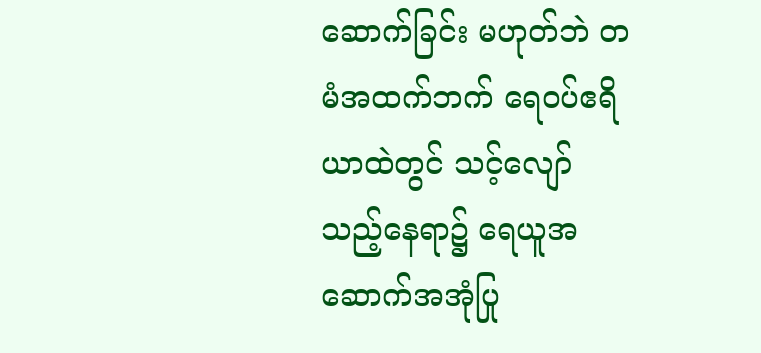ဆောက်ခြင်း မဟုတ်ဘဲ တမံအထက်ဘက် ရေဝပ်ဧရိယာထဲတွင် သင့်လျော်သည့်နေရာ၌ ရေယူအဆောက်အအုံပြု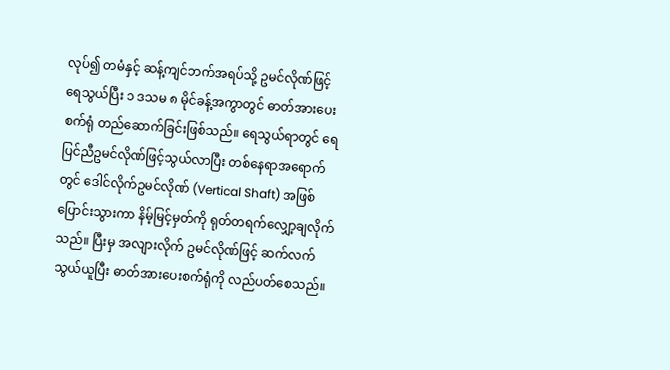လုပ်၍ တမံနှင့် ဆန့်ကျင်ဘက်အရပ်သို့ ဥမင်လိုဏ်ဖြင့် ရေသွယ်ပြီး ၁ ဒသမ ၈ မိုင်ခန့်အကွာတွင် ဓာတ်အားပေးစက်ရုံ တည်ဆောက်ခြင်းဖြစ်သည်။ ရေသွယ်ရာတွင် ရေပြင်ညီဥမင်လိုဏ်ဖြင့်သွယ်လာပြီး တစ်နေရာအရောက်တွင် ဒေါင်လိုက်ဥမင်လိုဏ် (Vertical Shaft) အဖြစ်ပြောင်းသွားကာ နိမ့်မြင့်မှတ်ကို ရုတ်တရက်လျှော့ချလိုက်သည်။ ပြီးမှ အလျားလိုက် ဥမင်လိုဏ်ဖြင့် ဆက်လက်သွယ်ယူပြီး ဓာတ်အားပေးစက်ရုံကို လည်ပတ်စေသည်။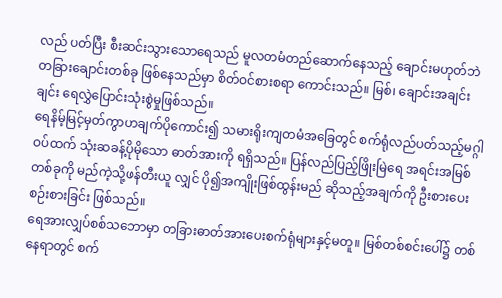လည် ပတ်ပြီး စီးဆင်းသွားသောရေသည် မူလတမံတည်ဆောက်နေသည့် ချောင်းမဟုတ်ဘဲ တခြားချောင်းတစ်ခု ဖြစ်နေသည်မှာ စိတ်ဝင်စားစရာ ကောင်းသည်။ မြစ်၊ ချောင်းအချင်းချင်း ရေလွှဲပြောင်းသုံးစွဲမှုဖြစ်သည်။
ရေနိမ့်မြင့်မှတ်ကွာဟချက်ပိုကောင်း၍ သမားရိုးကျတမံအခြေတွင် စက်ရုံလည်ပတ်သည့်မဂ္ဂါဝပ်ထက် သုံးဆခန့်ပိုမိုသော ဓာတ်အားကို ရရှိသည်။ ပြန်လည်ပြည့်ဖြိုးမြဲရေ အရင်းအမြစ်တစ်ခုကို မည်ကဲ့သို့ဖန်တီးယူ လျှင် ပို၍အကျိုးဖြစ်ထွန်းမည် ဆိုသည့်အချက်ကို ဦးစားပေးစဉ်းစားခြင်း ဖြစ်သည်။
ရေအားလျှပ်စစ်သဘောမှာ တခြားဓာတ်အားပေးစက်ရုံများနှင့်မတူ။ မြစ်တစ်စင်းပေါ်၌ တစ်နေရာတွင် စက်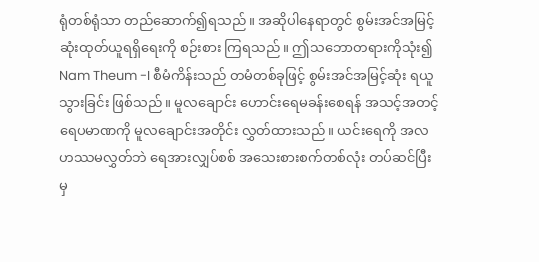ရုံတစ်ရုံသာ တည်ဆောက်၍ရသည်။ အဆိုပါနေရာတွင် စွမ်းအင်အမြင့်ဆုံးထုတ်ယူရရှိရေးကို စဉ်းစား ကြရသည်။ ဤသဘောတရားကိုသုံး၍ Nam Theum -I စီမံကိန်းသည် တမံတစ်ခုဖြင့် စွမ်းအင်အမြင့်ဆုံး ရယူသွားခြင်း ဖြစ်သည်။ မူလချောင်း ဟောင်းရေမခန်းစေရန် အသင့်အတင့် ရေပမာဏကို မူလချောင်းအတိုင်း လွှတ်ထားသည်။ ယင်းရေကို အလဟဿမလွှတ်ဘဲ ရေအားလျှပ်စစ် အသေးစားစက်တစ်လုံး တပ်ဆင်ပြီးမှ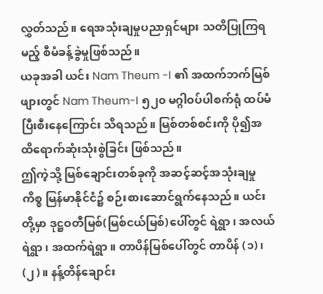လွှတ်သည်။ ရေအသုံးချမှုပညာရှင်များ သတိပြုကြရမည့် စီမံခန့်ခွဲမှုဖြစ်သည်။
ယခုအခါ ယင်း Nam Theum -I ၏ အထက်ဘက်မြစ်ဖျားတွင် Nam Theum-I ၅၂၀ မဂ္ဂါဝပ်ပါစက်ရုံ ထပ်မံ ပြီးစီးနေကြောင်း သိရသည်။ မြစ်တစ်စင်းကို ပို၍အထိရောက်ဆုံးသုံးစွဲခြင်း ဖြစ်သည်။
ဤကဲ့သို့ မြစ်ချောင်းတစ်ခုကို အဆင့်ဆင့်အသုံးချမှုကိစ္စ မြန်မာနိုင်ငံ၌ စဉ်းစားဆောင်ရွက်နေသည်။ ယင်းတို့မှာ ဒုဋ္ဌဝတီမြစ်(မြစ်ငယ်မြစ်)ပေါ်တွင် ရဲရွာ၊ အလယ်ရဲရွာ၊ အထက်ရဲရွာ။ တာပိန်မြစ်ပေါ်တွင် တာပိန် (၁)၊ (၂)။ နန့်တိန်ချောင်း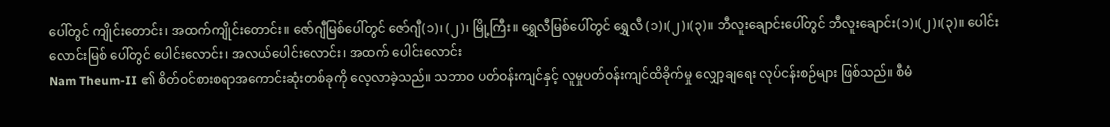ပေါ်တွင် ကျိုင်းတောင်း၊ အထက်ကျိုင်းတောင်း။ ဇော်ဂျီမြစ်ပေါ်တွင် ဇော်ဂျီ(၁)၊ (၂)၊ မြို့ကြီး။ ရွှေလီမြစ်ပေါ်တွင် ရွှေလီ (၁)၊(၂)၊(၃)။ ဘီလူးချောင်းပေါ်တွင် ဘီလူးချောင်း(၁)၊(၂)၊(၃)။ ပေါင်း လောင်းမြစ် ပေါ်တွင် ပေါင်းလောင်း၊ အလယ်ပေါင်းလောင်း၊ အထက် ပေါင်းလောင်း
Nam Theum-II ၏ စိတ်ဝင်စားစရာအကောင်းဆုံးတစ်ခုကို လေ့လာခဲ့သည်။ သဘာဝ ပတ်ဝန်းကျင်နှင့် လူမှုပတ်ဝန်းကျင်ထိခိုက်မှု လျှော့ချရေး လုပ်ငန်းစဉ်များ ဖြစ်သည်။ စီမံ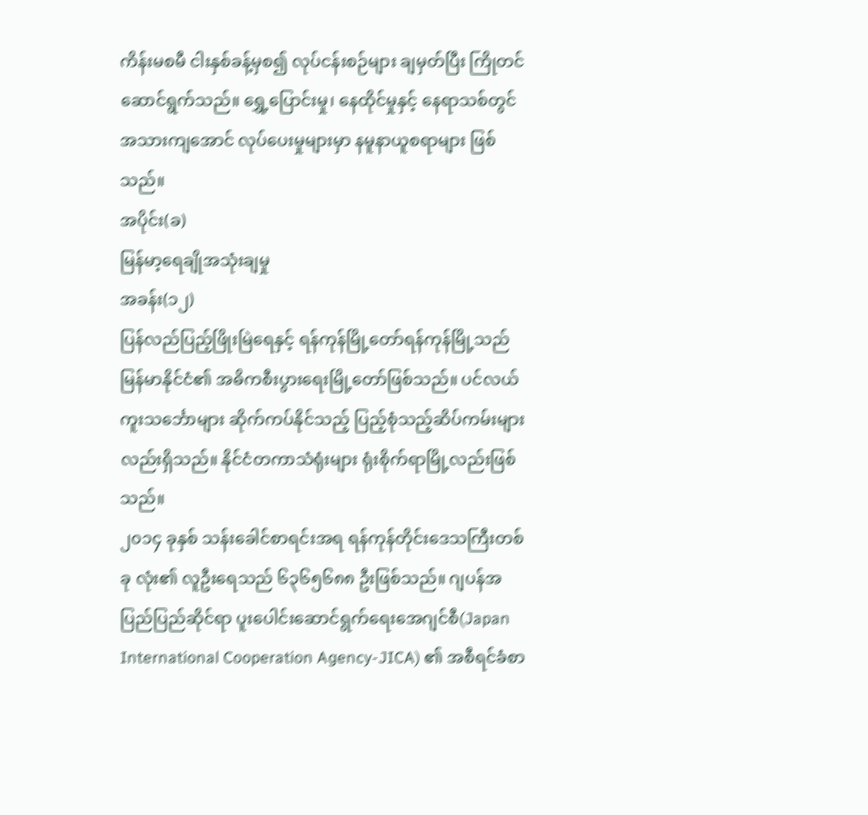ကိန်းမစမီ ငါးနှစ်ခန့်မှစ၍ လုပ်ငန်းစဉ်များ ချမှတ်ပြီး ကြိုတင်ဆောင်ရွက်သည်။ ရွှေ့ပြောင်းမှု၊ နေထိုင်မှုနှင့် နေရာသစ်တွင် အသားကျအောင် လုပ်ပေးမှုများမှာ နမူနာယူစရာများ ဖြစ်သည်။
အပိုင်း(ခ)
မြန်မာ့ရေချိုအသုံးချမှု
အခန်း(၁၂)
ပြန်လည်ပြည့်ဖြိုးမြဲရေနှင့် ရန်ကုန်မြို့တော်ရန်ကုန်မြို့သည် မြန်မာနိုင်ငံ၏ အဓိကစီးပွားရေးမြို့တော်ဖြစ်သည်။ ပင်လယ်ကူးသင်္ဘောများ ဆိုက်ကပ်နိုင်သည့် ပြည့်စုံသည့်ဆိပ်ကမ်းများလည်းရှိသည်။ နိုင်ငံတကာသံရုံးများ ရုံးစိုက်ရာမြို့လည်းဖြစ်သည်။
၂၀၁၄ ခုနှစ် သန်းခေါင်စာရင်းအရ ရန်ကုန်တိုင်းဒေသကြီးတစ်ခု လုံး၏ လူဦးရေသည် ၆၃၆၅၆၈၈ ဦးဖြစ်သည်။ ဂျပန်အပြည်ပြည်ဆိုင်ရာ ပူးပေါင်းဆောင်ရွက်ရေးအေဂျင်စီ(Japan International Cooperation Agency-JICA) ၏ အစီရင်ခံစာ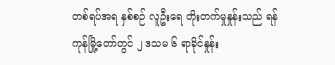တစ်ရပ်အရ နှစ်စဉ် လူဦးရေ တိုးတက်မှုနှုန်းသည် ရန်ကုန်မြို့တော်တွင် ၂ ဒသမ ၆ ရာခိုင်နှုန်း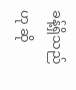ခန့်ရှိသည်ဟု ဆို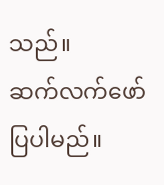သည်။
ဆက်လက်ဖော်ပြပါမည်။